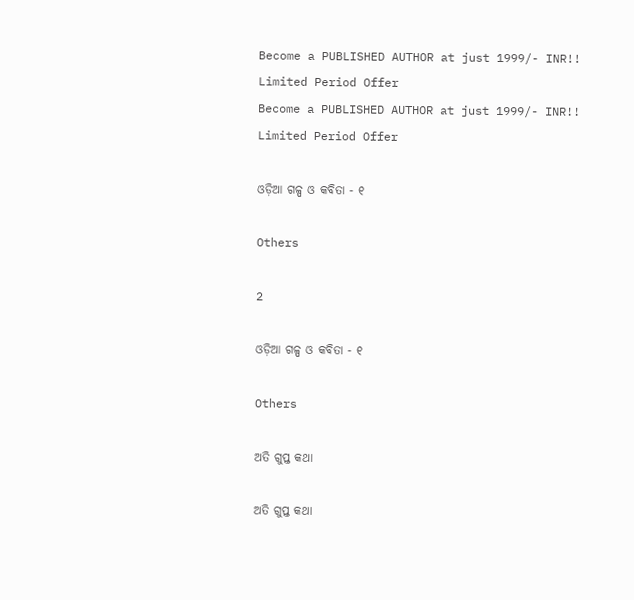Become a PUBLISHED AUTHOR at just 1999/- INR!! Limited Period Offer
Become a PUBLISHED AUTHOR at just 1999/- INR!! Limited Period Offer

ଓଡ଼ିଆ ଗଳ୍ପ ଓ କବିତା - ୧

Others

2

ଓଡ଼ିଆ ଗଳ୍ପ ଓ କବିତା - ୧

Others

ଅତି ଗୁପ୍ତ କଥା

ଅତି ଗୁପ୍ତ କଥା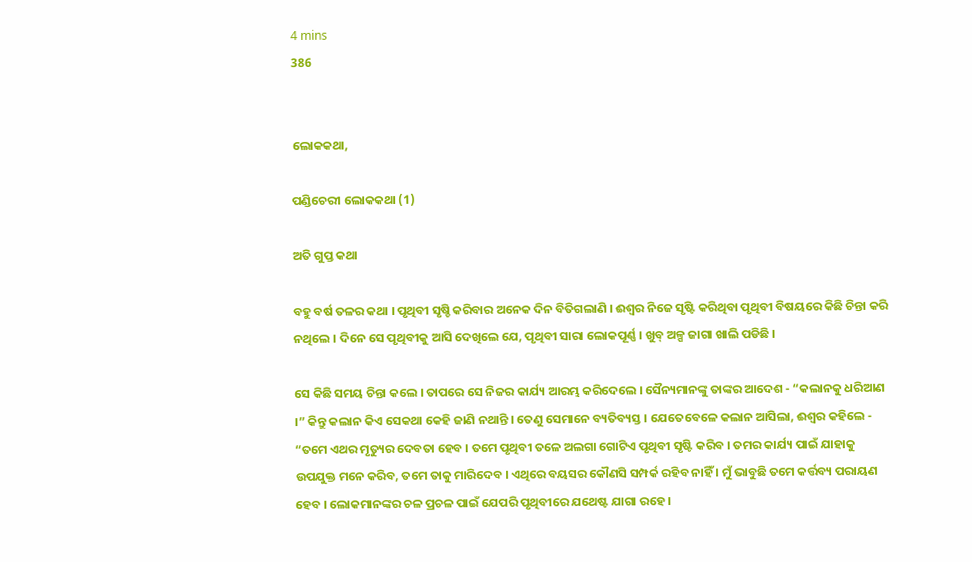4 mins
386


ଲୋକକଥା,

ପଣ୍ଡିଚେରୀ ଲୋକକଥା (1)

ଅତି ଗୁପ୍ତ କଥା

ବହୁ ବର୍ଷ ତଳର କଥା । ପୃଥିବୀ ସୃଷ୍ଚି କରିବାର ଅନେକ ଦିନ ବିତିଗଲାଣି । ଈଶ୍ୱର ନିଜେ ସୃଷ୍ଟି କରିଥିବା ପୃଥିବୀ ବିଷୟରେ କିଛି ଚିନ୍ତା କରି ନଥିଲେ । ଦିନେ ସେ ପୃଥିବୀକୁ ଆସି ଦେଖିଲେ ଯେ, ପୃଥିବୀ ସାରା ଲୋକପୂର୍ଣ୍ଣ । ଖୁବ୍ ଅଳ୍ପ ଜାଗା ଖାଲି ପଡିଛି ।

ସେ କିଛି ସମୟ ଚିନ୍ତା କଲେ । ତାପରେ ସେ ନିଜର କାର୍ଯ୍ୟ ଆରମ୍ଭ କରିଦେଲେ । ସୈନ୍ୟମାନଙ୍କୁ ତାଙ୍କର ଆଦେଶ - “କଲାନକୁ ଧରିଆଣ ।” କିନ୍ତୁ କଲାନ କିଏ ସେକଥା କେହି ଜାଣି ନଥାନ୍ତି । ତେଣୁ ସେମାନେ ବ୍ୟତିବ୍ୟସ୍ତ । ଯେତେବେଳେ କଲାନ ଆସିଲା, ଈଶ୍ୱର କହିଲେ - “ତମେ ଏଥର ମୃତ୍ୟୁର ଦେବତା ହେବ । ତମେ ପୃଥିବୀ ତଳେ ଅଲଗା ଗୋଟିଏ ପୃଥିବୀ ସୃଷ୍ଟି କରିବ । ତମର କାର୍ଯ୍ୟ ପାଇଁ ଯାହାକୁ ଉପଯୁକ୍ତ ମନେ କରିବ, ତମେ ତାକୁ ମାରିଦେବ । ଏଥିରେ ବୟସର କୌଣସି ସମ୍ପର୍କ ରହିବ ନାହିଁ । ମୁଁ ଭାବୁଛି ତମେ କର୍ତ୍ତବ୍ୟ ପରାୟଣ ହେବ । ଲୋକମାନଙ୍କର ଚଳ ପ୍ରଚଳ ପାଇଁ ଯେପରି ପୃଥିବୀରେ ଯଥେଷ୍ଟ ଯାଗା ରହେ ।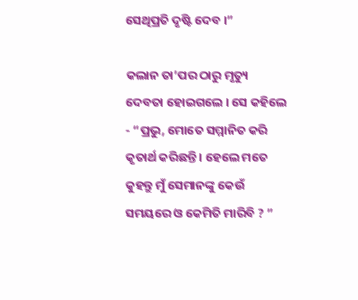ସେଥିପ୍ରତି ଦୃଷ୍ଟି ଦେବ ।”

କଲାନ ତା’ପର ଠାରୁ ମୃତ୍ୟୁ ଦେବତା ହୋଇଗଲେ । ସେ କହିଲେ - “ପ୍ରଭୁ, ମୋତେ ସମ୍ମାନିତ କରି କୃତାର୍ଥ କରିଛନ୍ତି । ହେଲେ ମତେ କୁହନ୍ତୁ ମୁଁ ସେମାନଙ୍କୁ କେଉଁ ସମୟରେ ଓ କେମିତି ମାରିବି ? ”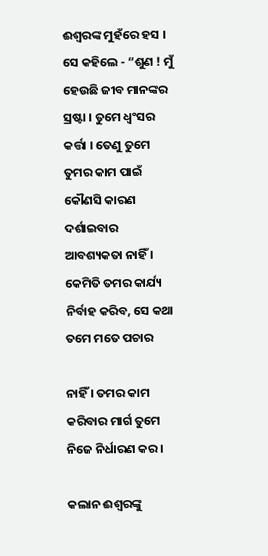ଈଶ୍ୱରଙ୍କ ମୁହଁରେ ହସ । ସେ କହିଲେ - “ଶୁଣ ! ମୁଁ ହେଉଛି ଜୀବ ମାନଙ୍କର ସ୍ରଷ୍ଟା । ତୁମେ ଧ୍ୱଂସର କର୍ତ୍ତା । ତେଣୁ ତୁମେ ତୁମର କାମ ପାଇଁ କୌଣସି କାରଣ ଦର୍ଶାଇବାର ଆବଶ୍ୟକତା ନାହିଁ । କେମିତି ତମର କାର୍ଯ୍ୟ ନିର୍ବାହ କରିବ, ସେ କଥା ତମେ ମତେ ପଚାର

ନାହିଁ । ତମର କାମ କରିବାର ମାର୍ଗ ତୁମେ ନିଜେ ନିର୍ଧାରଣ କର ।

କଲାନ ଈଶ୍ୱରଙ୍କୁ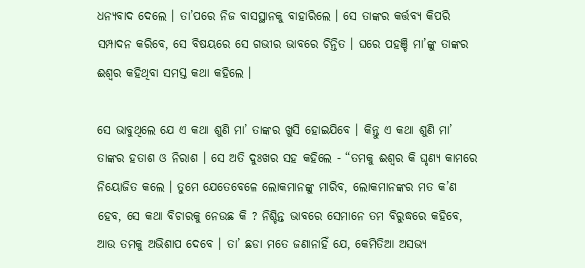ଧନ୍ୟବାଦ ଦେଲେ । ତା’ପରେ ନିଜ ବାସସ୍ଥାନକୁ ବାହାରିଲେ । ସେ ତାଙ୍କର କର୍ତ୍ତବ୍ୟ କିପରି ସମ୍ପାଦନ କରିବେ, ସେ ବିଷୟରେ ସେ ଗଭୀର ଭାବରେ ଚିନ୍ତିତ । ଘରେ ପହଞ୍ଚି ମା’ଙ୍କୁ ତାଙ୍କର ଈଶ୍ୱର କହିଥିବା ସମସ୍ତ କଥା କହିଲେ ।

ସେ ଭାବୁଥିଲେ ଯେ ଏ କଥା ଶୁଣି ମା’ ତାଙ୍କର ଖୁସି ହୋଇଯିବେ । କିନ୍ତୁ ଏ କଥା ଶୁଣି ମା’ ତାଙ୍କର ହତାଶ ଓ ନିରାଶ । ସେ ଅତି ଦୁଃଖର ସହ କହିଲେ - “ତମକୁ ଈଶ୍ୱର କି ଘୃଣ୍ୟ କାମରେ ନିୟୋଜିତ କଲେ । ତୁମେ ଯେତେବେଳେ ଲୋକମାନଙ୍କୁ ମାରିବ, ଲୋକମାନଙ୍କର ମତ କ’ଣ ହେବ, ସେ କଥା ବିଚାରକୁ ନେଉଛ କି ? ନିଶ୍ଚିନ୍ତ ଭାବରେ ସେମାନେ ତମ ବିରୁଦ୍ଧରେ କହିବେ, ଆଉ ତମକୁ ଅଭିଶାପ ଦେବେ । ତା’ ଛଡା ମତେ ଜଣାନାହିଁ ଯେ, କେମିତିଆ ଅସଭ୍ୟ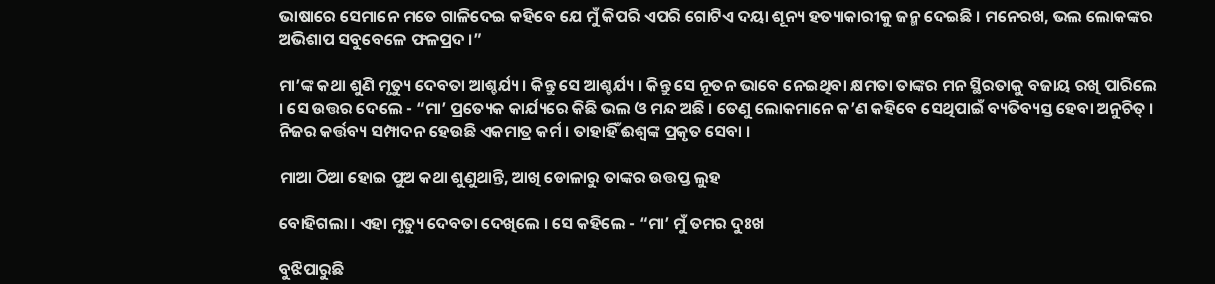ଭାଷାରେ ସେମାନେ ମତେ ଗାଳିଦେଇ କହିବେ ଯେ ମୁଁ କିପରି ଏପରି ଗୋଟିଏ ଦୟା ଶୂନ୍ୟ ହତ୍ୟାକାରୀକୁ ଜନ୍ମ ଦେଇଛି । ମନେରଖ, ଭଲ ଲୋକଙ୍କର ଅଭିଶାପ ସବୁବେଳେ ଫଳପ୍ରଦ ।”

ମା’ଙ୍କ କଥା ଶୁଣି ମୃତ୍ୟୁ ଦେବତା ଆଶ୍ଚର୍ଯ୍ୟ । କିନ୍ତୁ ସେ ଆଶ୍ଚର୍ଯ୍ୟ । କିନ୍ତୁ ସେ ନୂତନ ଭାବେ ନେଇଥିବା କ୍ଷମତା ତାଙ୍କର ମନ ସ୍ଥିରତାକୁ ବଜାୟ ରଖି ପାରିଲେ । ସେ ଉତ୍ତର ଦେଲେ - “ମା’ ପ୍ରତ୍ୟେକ କାର୍ଯ୍ୟରେ କିଛି ଭଲ ଓ ମନ୍ଦ ଅଛି । ତେଣୁ ଲୋକମାନେ କ’ଣ କହିବେ ସେଥିପାଇଁ ବ୍ୟତିବ୍ୟସ୍ତ ହେବା ଅନୁଚିତ୍ । ନିଜର କର୍ତ୍ତବ୍ୟ ସମ୍ପାଦନ ହେଉଛି ଏକମାତ୍ର କର୍ମ । ତାହାହିଁ ଈଶ୍ୱଙ୍କ ପ୍ରକୃତ ସେବା ।

ମାଆ ଠିଆ ହୋଇ ପୁଅ କଥା ଶୁଣୁଥାନ୍ତି, ଆଖି ଡୋଳାରୁ ତାଙ୍କର ଉତ୍ତପ୍ତ ଲୁହ

ବୋହିଗଲା । ଏହା ମୃତ୍ୟୁ ଦେବତା ଦେଖିଲେ । ସେ କହିଲେ - “ମା’ ମୁଁ ତମର ଦୁଃଖ

ବୁଝିପାରୁଛି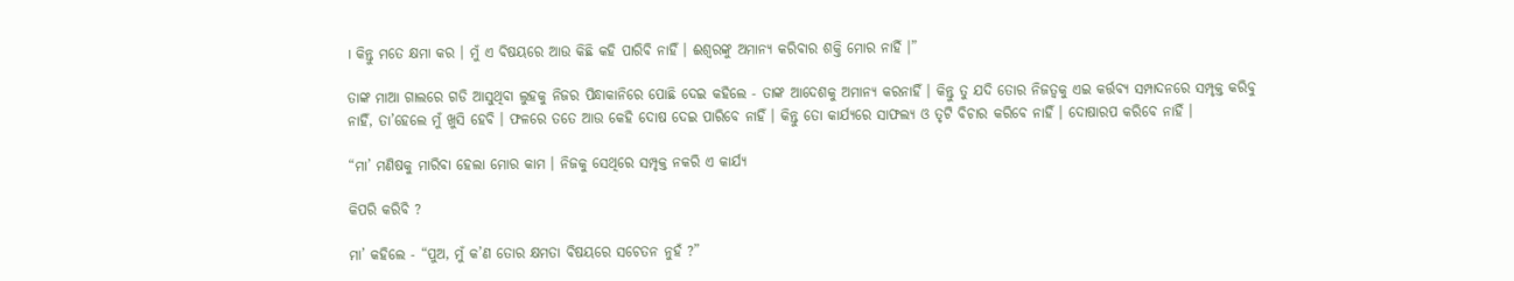। କିନ୍ତୁ ମତେ କ୍ଷମା କର । ମୁଁ ଏ ବିଷୟରେ ଆଉ କିଛି କହି ପାରିବି ନାହିଁ । ଈଶ୍ୱରଙ୍କୁ ଅମାନ୍ୟ କରିବାର ଶକ୍ତି ମୋର ନାହିଁ ।”

ତାଙ୍କ ମାଆ ଗାଲରେ ଗଡି ଆସୁଥିବା ଲୁହକୁ ନିଜର ପିନ୍ଧାକାନିରେ ପୋଛି ଦେଇ କହିଲେ - ତାଙ୍କ ଆଦେଶକୁ ଅମାନ୍ୟ କରନାହିଁ । କିନ୍ତୁ ତୁ ଯଦି ତୋର ନିଜତ୍ୱକୁ ଏଇ କର୍ତ୍ତବ୍ୟ ସମ୍ପାଦନରେ ସମ୍ପୃକ୍ତ କରିବୁ ନାହିଁ, ତା’ହେଲେ ମୁଁ ଖୁସି ହେବି । ଫଳରେ ତତେ ଆଉ କେହି ଦୋଷ ଦେଇ ପାରିବେ ନାହିଁ । କିନ୍ତୁ ତୋ କାର୍ଯ୍ୟରେ ସାଫଲ୍ୟ ଓ ତୃଟି ବିଚାର କରିବେ ନାହିଁ । ଦୋଷାରପ କରିବେ ନାହିଁ ।

“ମା’ ମଣିଷକୁ ମାରିବା ହେଲା ମୋର କାମ । ନିଜକୁ ସେଥିରେ ସମ୍ପୃକ୍ତ ନକରି ଏ କାର୍ଯ୍ୟ

କିପରି କରିବି ?

ମା’ କହିଲେ - “ପୁଅ, ମୁଁ କ’ଣ ତୋର କ୍ଷମତା ବିଷୟରେ ସଚେତନ ନୁହଁ ?”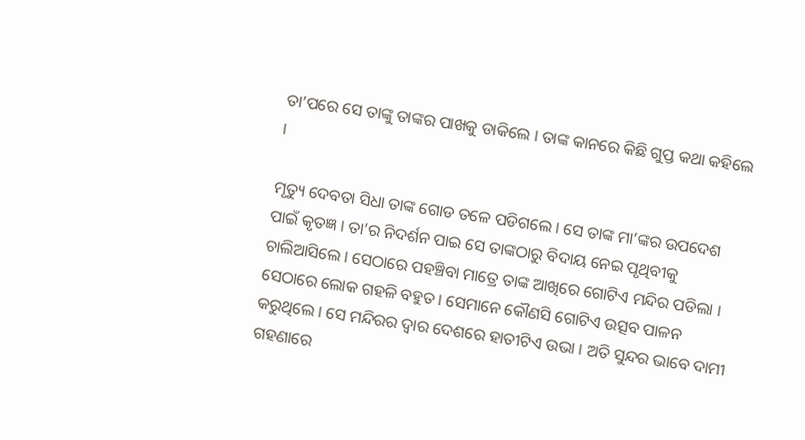ତା’ପରେ ସେ ତାଙ୍କୁ ତାଙ୍କର ପାଖକୁ ଡାକିଲେ । ତାଙ୍କ କାନରେ କିଛି ଗୁପ୍ତ କଥା କହିଲେ ।

ମୃତ୍ୟୁ ଦେବତା ସିଧା ତାଙ୍କ ଗୋଡ ତଳେ ପଡିଗଲେ । ସେ ତାଙ୍କ ମା’ଙ୍କର ଉପଦେଶ ପାଇଁ କୃତଜ୍ଞ । ତା’ର ନିଦର୍ଶନ ପାଇ ସେ ତାଙ୍କଠାରୁ ବିଦାୟ ନେଇ ପୃଥିବୀକୁ ଚାଲିଆସିଲେ । ସେଠାରେ ପହଞ୍ଚିବା ମାତ୍ରେ ତାଙ୍କ ଆଖିରେ ଗୋଟିଏ ମନ୍ଦିର ପଡିଲା । ସେଠାରେ ଲୋକ ଗହଳି ବହୁତ । ସେମାନେ କୌଣସି ଗୋଟିଏ ଉତ୍ସବ ପାଳନ କରୁଥିଲେ । ସେ ମନ୍ଦିରର ଦ୍ୱାର ଦେଶରେ ହାତୀଟିଏ ଉଭା । ଅତି ସୁନ୍ଦର ଭାବେ ଦାମୀ ଗହଣାରେ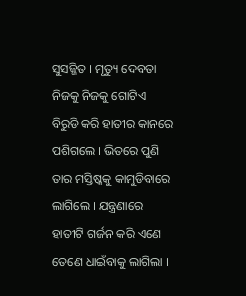ସୁସଜ୍ଜିତ । ମୃତ୍ୟୁ ଦେବତା ନିଜକୁ ନିଜକୁ ଗୋଟିଏ ବିରୁଡି କରି ହାତୀର କାନରେ ପଶିଗଲେ । ଭିତରେ ପୁଣି ତାର ମସ୍ତିଷ୍କକୁ କାମୁଡିବାରେ ଲାଗିଲେ । ଯନ୍ତ୍ରଣାରେ ହାତୀଟି ଗର୍ଜନ କରି ଏଣେ ତେଣେ ଧାଇଁବାକୁ ଲାଗିଲା ।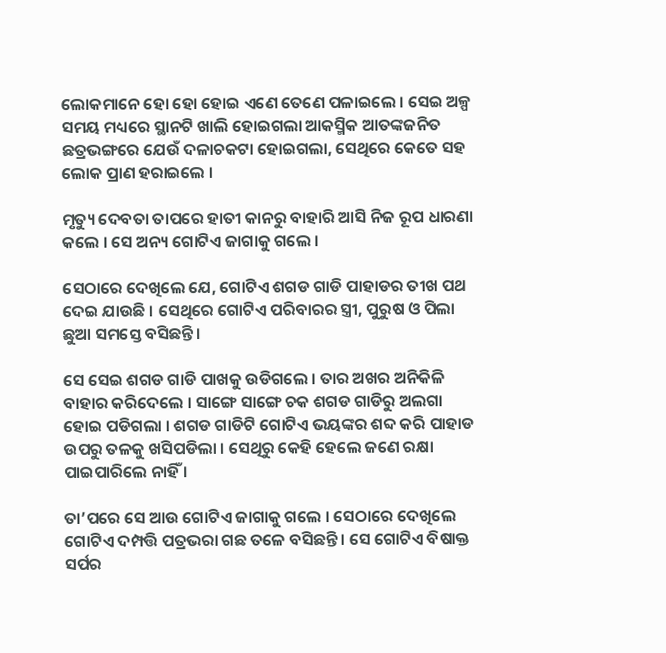ଲୋକମାନେ ହୋ ହୋ ହୋଇ ଏଣେ ତେଣେ ପଳାଇଲେ । ସେଇ ଅଳ୍ପ ସମୟ ମଧ୍ୟରେ ସ୍ଥାନଟି ଖାଲି ହୋଇଗଲା ଆକସ୍ମିକ ଆତଙ୍କଜନିତ ଛତ୍ରଭଙ୍ଗରେ ଯେଉଁ ଦଳାଚକଟା ହୋଇଗଲା, ସେଥିରେ କେତେ ସହ ଲୋକ ପ୍ରାଣ ହରାଇଲେ ।

ମୃତ୍ୟୁ ଦେବତା ତାପରେ ହାତୀ କାନରୁ ବାହାରି ଆସି ନିଜ ରୂପ ଧାରଣା କଲେ । ସେ ଅନ୍ୟ ଗୋଟିଏ ଜାଗାକୁ ଗଲେ ।

ସେଠାରେ ଦେଖିଲେ ଯେ, ଗୋଟିଏ ଶଗଡ ଗାଡି ପାହାଡର ତୀଖ ପଥ ଦେଇ ଯାଉଛି । ସେଥିରେ ଗୋଟିଏ ପରିବାରର ସ୍ତ୍ରୀ, ପୁରୁଷ ଓ ପିଲା ଛୁଆ ସମସ୍ତେ ବସିଛନ୍ତି ।

ସେ ସେଇ ଶଗଡ ଗାଡି ପାଖକୁ ଉଡିଗଲେ । ତାର ଅଖର ଅନିକିଳି ବାହାର କରିଦେଲେ । ସାଙ୍ଗେ ସାଙ୍ଗେ ଚକ ଶଗଡ ଗାଡିରୁ ଅଲଗା ହୋଇ ପଡିଗଲା । ଶଗଡ ଗାଡିଟି ଗୋଟିଏ ଭୟଙ୍କର ଶବ୍ଦ କରି ପାହାଡ ଉପରୁ ତଳକୁ ଖସିପଡିଲା । ସେଥିରୁ କେହି ହେଲେ ଜଣେ ରକ୍ଷା ପାଇପାରିଲେ ନାହିଁ ।

ତା’ପରେ ସେ ଆଉ ଗୋଟିଏ ଜାଗାକୁ ଗଲେ । ସେଠାରେ ଦେଖିଲେ ଗୋଟିଏ ଦମ୍ପତ୍ତି ପତ୍ରଭରା ଗଛ ତଳେ ବସିଛନ୍ତି । ସେ ଗୋଟିଏ ବିଷାକ୍ତ ସର୍ପର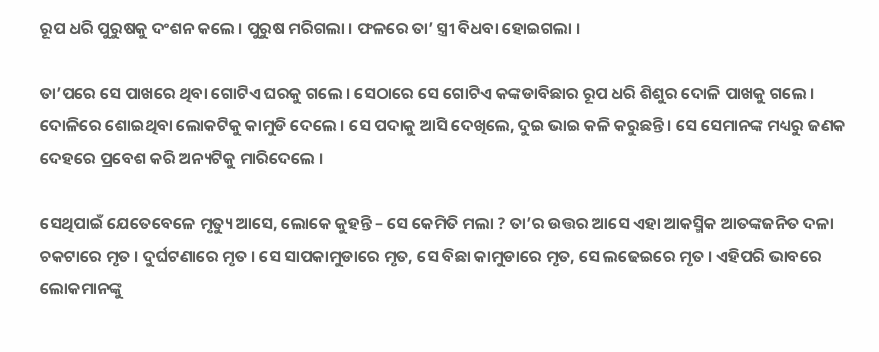ରୂପ ଧରି ପୁରୁଷକୁ ଦଂଶନ କଲେ । ପୁରୁଷ ମରିଗଲା । ଫଳରେ ତା’ ସ୍ତ୍ରୀ ବିଧବା ହୋଇଗଲା ।

ତା’ପରେ ସେ ପାଖରେ ଥିବା ଗୋଟିଏ ଘରକୁ ଗଲେ । ସେଠାରେ ସେ ଗୋଟିଏ କଙ୍କଡାବିଛାର ରୂପ ଧରି ଶିଶୁର ଦୋଳି ପାଖକୁ ଗଲେ । ଦୋଳିରେ ଶୋଇଥିବା ଲୋକଟିକୁ କାମୁଡି ଦେଲେ । ସେ ପଦାକୁ ଆସି ଦେଖିଲେ, ଦୁଇ ଭାଇ କଳି କରୁଛନ୍ତି । ସେ ସେମାନଙ୍କ ମଧ୍ୟରୁ ଜଣକ ଦେହରେ ପ୍ରବେଶ କରି ଅନ୍ୟଟିକୁ ମାରିଦେଲେ ।

ସେଥିପାଇଁ ଯେତେବେଳେ ମୃତ୍ୟୁ ଆସେ, ଲୋକେ କୁହନ୍ତି – ସେ କେମିତି ମଲା ? ତା’ର ଉତ୍ତର ଆସେ ଏହା ଆକସ୍ମିକ ଆତଙ୍କଜନିତ ଦଳା ଚକଟାରେ ମୃତ । ଦୁର୍ଘଟଣାରେ ମୃତ । ସେ ସାପକାମୁଡାରେ ମୃତ, ସେ ବିଛା କାମୁଡାରେ ମୃତ, ସେ ଲଢେଇରେ ମୃତ । ଏହିପରି ଭାବରେ ଲୋକମାନଙ୍କୁ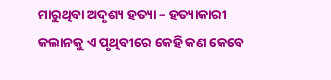ମାରୁଥିବା ଅଦୃଶ୍ୟ ହତ୍ୟା – ହତ୍ୟାକାରୀ କଲାନକୁ ଏ ପୃଥିବୀରେ କେହି କଣ କେବେ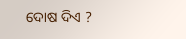ଦୋଷ ଦିଏ ?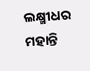ଲକ୍ଷ୍ମୀଧର ମହାନ୍ତି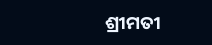ଶ୍ରୀମତୀ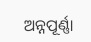ଅନ୍ନପୂର୍ଣ୍ଣା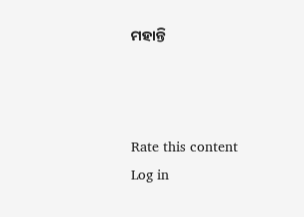ମହାନ୍ତି



Rate this content
Log in